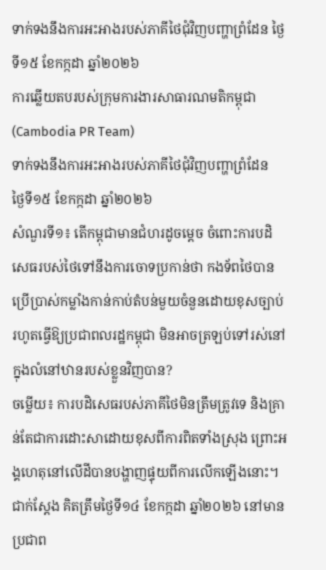ទាក់ទងនឹងការអះអាងរបស់ភាគីថៃជុំវិញបញ្ហាព្រំដែន ថ្ងៃទី១៥ ខែកក្កដា ឆ្នាំ២០២៦
ការឆ្លើយតបរបស់ក្រុមការងារសាធារណមតិកម្ពុជា (Cambodia PR Team)
ទាក់ទងនឹងការអះអាងរបស់ភាគីថៃជុំវិញបញ្ហាព្រំដែន
ថ្ងៃទី១៥ ខែកក្កដា ឆ្នាំ២០២៦
សំណួរទី១៖ តើកម្ពុជាមានជំហរដូចម្តេច ចំពោះការបដិសេធរបស់ថៃទៅនឹងការចោទប្រកាន់ថា កងទ័ពថៃបានប្រើប្រាស់កម្លាំងកាន់កាប់តំបន់មួយចំនួនដោយខុសច្បាប់ រហូតធ្វើឱ្យប្រជាពលរដ្ឋកម្ពុជា មិនអាចត្រឡប់ទៅរស់នៅក្នុងលំនៅឋានរបស់ខ្លួនវិញបាន?
ចម្លើយ៖ ការបដិសេធរបស់ភាគីថៃមិនត្រឹមត្រូវទេ និងគ្រាន់តែជាការដោះសាដោយខុសពីការពិតទាំងស្រុង ព្រោះអង្គហេតុនៅលើដីបានបង្ហាញផ្ទុយពីការលើកឡើងនោះ។ ជាក់ស្តែង គិតត្រឹមថ្ងៃទី១៤ ខែកក្កដា ឆ្នាំ២០២៦ នៅមានប្រជាព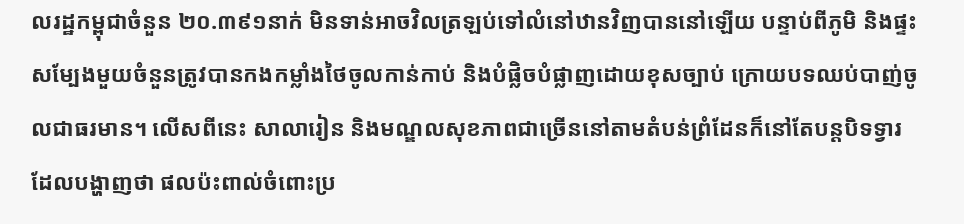លរដ្ឋកម្ពុជាចំនួន ២០.៣៩១នាក់ មិនទាន់អាចវិលត្រឡប់ទៅលំនៅឋានវិញបាននៅឡើយ បន្ទាប់ពីភូមិ និងផ្ទះសម្បែងមួយចំនួនត្រូវបានកងកម្លាំងថៃចូលកាន់កាប់ និងបំផ្លិចបំផ្លាញដោយខុសច្បាប់ ក្រោយបទឈប់បាញ់ចូលជាធរមាន។ លើសពីនេះ សាលារៀន និងមណ្ឌលសុខភាពជាច្រើននៅតាមតំបន់ព្រំដែនក៏នៅតែបន្តបិទទ្វារ ដែលបង្ហាញថា ផលប៉ះពាល់ចំពោះប្រ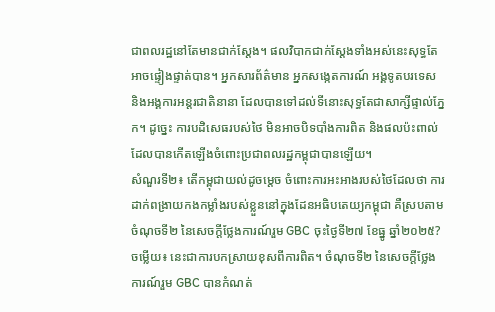ជាពលរដ្ឋនៅតែមានជាក់ស្តែង។ ផលវិបាកជាក់ស្តែងទាំងអស់នេះសុទ្ធតែអាចផ្ទៀងផ្ទាត់បាន។ អ្នកសារព័ត៌មាន អ្នកសង្កេតការណ៍ អង្គទូតបរទេស និងអង្គការអន្តរជាតិនានា ដែលបានទៅដល់ទីនោះសុទ្ធតែជាសាក្សីផ្ទាល់ភ្នែក។ ដូច្នេះ ការបដិសេធរបស់ថៃ មិនអាចបិទបាំងការពិត និងផលប៉ះពាល់ដែលបានកើតឡើងចំពោះប្រជាពលរដ្ឋកម្ពុជាបានឡើយ។
សំណួរទី២៖ តើកម្ពុជាយល់ដូចម្តេច ចំពោះការអះអាងរបស់ថៃដែលថា ការដាក់ពង្រាយកងកម្លាំងរបស់ខ្លួននៅក្នុងដែនអធិបតេយ្យកម្ពុជា គឺស្របតាមចំណុចទី២ នៃសេចក្តីថ្លែងការណ៍រួម GBC ចុះថ្ងៃទី២៧ ខែធ្នូ ឆ្នាំ២០២៥?
ចម្លើយ៖ នេះជាការបកស្រាយខុសពីការពិត។ ចំណុចទី២ នៃសេចក្តីថ្លែងការណ៍រួម GBC បានកំណត់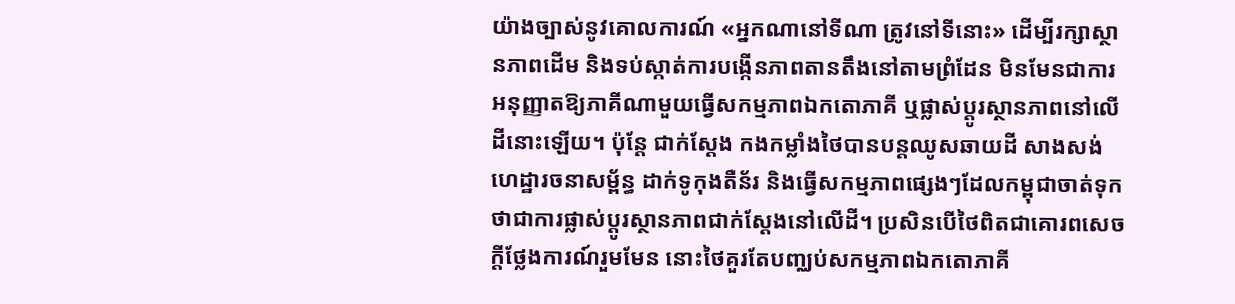យ៉ាងច្បាស់នូវគោលការណ៍ «អ្នកណានៅទីណា ត្រូវនៅទីនោះ» ដើម្បីរក្សាស្ថានភាពដើម និងទប់ស្កាត់ការបង្កើនភាពតានតឹងនៅតាមព្រំដែន មិនមែនជាការអនុញ្ញាតឱ្យភាគីណាមួយធ្វើសកម្មភាពឯកតោភាគី ឬផ្លាស់ប្តូរស្ថានភាពនៅលើដីនោះឡើយ។ ប៉ុន្តែ ជាក់ស្តែង កងកម្លាំងថៃបានបន្តឈូសឆាយដី សាងសង់ហេដ្ឋារចនាសម្ព័ន្ធ ដាក់ទូកុងតឺន័រ និងធ្វើសកម្មភាពផ្សេងៗដែលកម្ពុជាចាត់ទុកថាជាការផ្លាស់ប្តូរស្ថានភាពជាក់ស្តែងនៅលើដី។ ប្រសិនបើថៃពិតជាគោរពសេចក្តីថ្លែងការណ៍រួមមែន នោះថៃគួរតែបញ្ឈប់សកម្មភាពឯកតោភាគី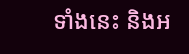ទាំងនេះ និងអ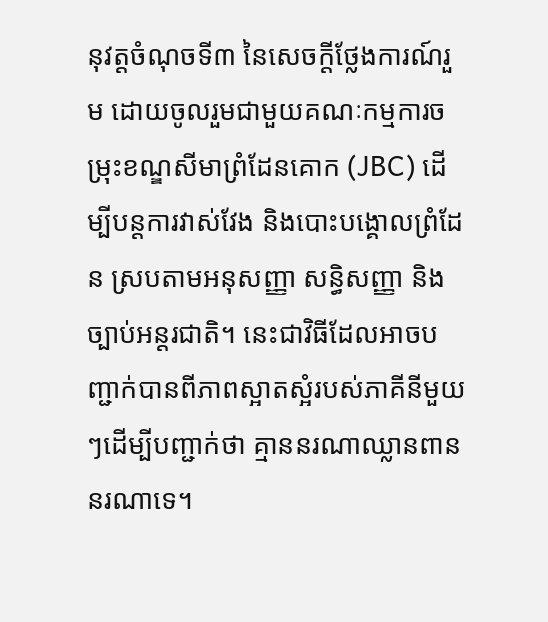នុវត្តចំណុចទី៣ នៃសេចក្តីថ្លែងការណ៍រួម ដោយចូលរួមជាមួយគណៈកម្មការចម្រុះខណ្ឌសីមាព្រំដែនគោក (JBC) ដើម្បីបន្តការវាស់វែង និងបោះបង្គោលព្រំដែន ស្របតាមអនុសញ្ញា សន្ធិសញ្ញា និងច្បាប់អន្តរជាតិ។ នេះជាវិធីដែលអាចបញ្ជាក់បានពីភាពស្អាតស្អំរបស់ភាគីនីមួយៗដើម្បីបញ្ជាក់ថា គ្មាននរណាឈ្លានពាននរណាទេ។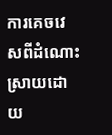ការគេចវេសពីដំណោះស្រាយដោយ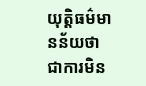យុត្តិធម៌មានន័យថា ជាការមិន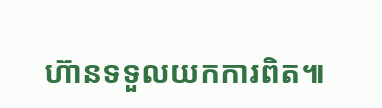ហ៊ានទទួលយកការពិត៕